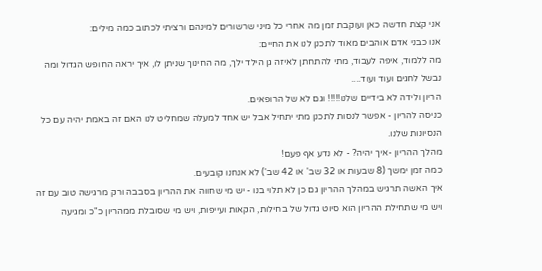אני קצת חדשה כאן ועוקבת זמן מה אחרי כל מיני שרשורים למינהם ורציתי לכתוב כמה מילים:
אנו כבני אדם אוהבים מאוד לתכנן לנו את החיים:
מה ללמוד, איפה לעבוד, מתי להתחתן לאיזה גן הילד ילך, מה החינוך שניתן לו, איך יראה החופש הגדול ומה נבשל לחגים ועוד ועוד....
הריון ולידה לא בידיים שלנו!!!!! וגם לא של הרופאים.
כניסה להריון - אפשר לנסות לתכנן מתי יתחיל אבל יש אחד למעלה שמחליט לנו האם זה באמת יהיה עם כל הנסיונות שלנו.
מהלך ההריון -איך יהיה? - לא נדע אף פעם!
כמה זמן ימשך (8 שבעות או 32 שב' או 42 שב') לא אנחנו קובעים.
איך האשה תרגיש במהלך ההריון גם כן לא תלוי בנו - יש מי שחווה את ההריון בסבבה ורק מרגישה טוב עם זה ויש מי שתחילת ההריון הוא סיוט גדול של בחילות, הקאות ועייפות, ויש מי שסובלת ממהריון כ"כ ומגיעה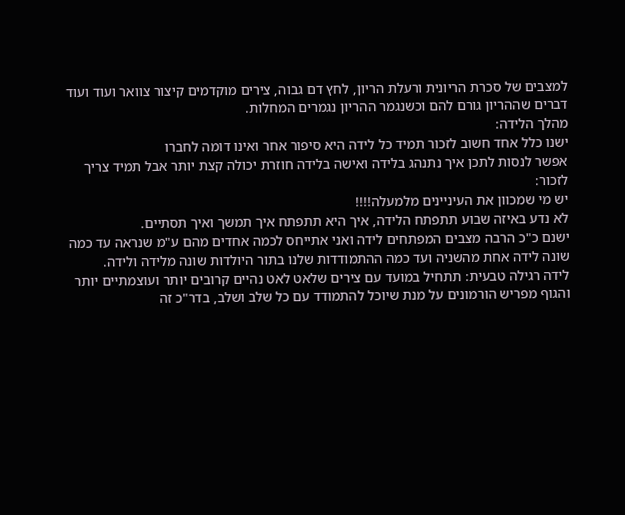למצבים של סכרת הריונית ורעלת הריון, לחץ דם גבוה, צירים מוקדמים קיצור צוואר ועוד ועוד דברים שההריון גורם להם וכשנגמר ההריון נגמרים המחלות.
מהלך הלידה:
ישנו כלל אחד חשוב לזכור תמיד כל לידה היא סיפור אחר ואינו דומה לחברו
אפשר לנסות לתכן איך נתנהג בלידה ואישה בלידה חוזרת יכולה קצת יותר אבל תמיד צריך לזכור:
יש מי שמכוון את העיניינים מלמעלה!!!!
לא נדע באיזה שבוע תתפתח הלידה, איך היא תתפתח איך תמשך ואיך תסתיים.
ישנם כ"כ הרבה מצבים המפתחים לידה ואני אתייחס לכמה אחדים מהם ע"מ שנראה עד כמה שונה לידה אחת מהשניה ועד כמה ההתמודדות שלנו בתור היולדות שונה מלידה ולידה.
לידה רגילה טבעית: תתחיל במועד עם צירים שלאט לאט נהיים קרובים יותר ועוצמתיים יותר והגוף מפריש הורמונים על מנת שיוכל להתמודד עם כל שלב ושלב, בדר"כ זה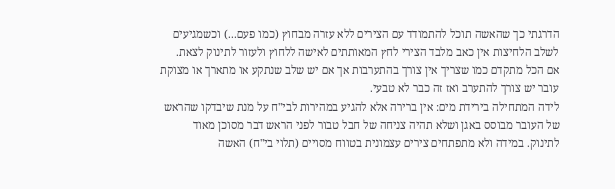הדרגתי כך שהאשה תוכל להתמודד עם הצירים ללא עזרה מבחוץ (כמו פעם...) וכשמגיעים לשלב הלחיצות אין כאב מלבד הצירי לחץ המאותתים לאישה ללחוץ ולעזור לתינוק לצאת.
אם הכל מתקדם כמו שצריך אין צורך בהתערבות אך אם יש שלב שנתקע או מתארך או מצוקת עובר יש צורך להתערב ואז זה כבר לא טבעי.
לידה המתחילה בירידת מים: אין ברירה אלא להגיע במהירות לבי"ח על מנת שיבדקו שהראש של העובר מבוסס באגן ושלא תהיה צניחה של חבל טבור לפני הראש דבר מסוכן מאוד לתינוק. במידה ולא מתפתחים צירים עצמונית בטווח מסויים (תלוי בי"ח) האשה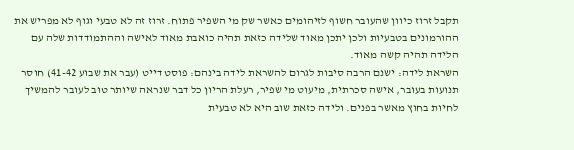תקבל זרוז כיוון שהעובר חשוף לזיהומים כאשר שק מי השפיר פתוח. זרוז זה לא טבעי וגוף לא מפריש את ההורמונים בטבעיות ולכן יתכן מאוד שלידה כזאת תהיה כואבת מאוד לאישה וההתמודדות שלה עם הלידה תהיה קשה מאוד.
השראת לידה: ישנם הרבה סיבות לגרום להשראת לידה בינהם: פוסט דייט (עבר את שבוע 41-42) חוסר תנועות בעובר, אישה סכרתית, מיעוט מי שפיר, רעלת הריון כל דבר שנראה שיותר טוב לעובר להמשיך לחיות בחוץ מאשר בפנים. ולידה כזאת שוב היא לא טבעית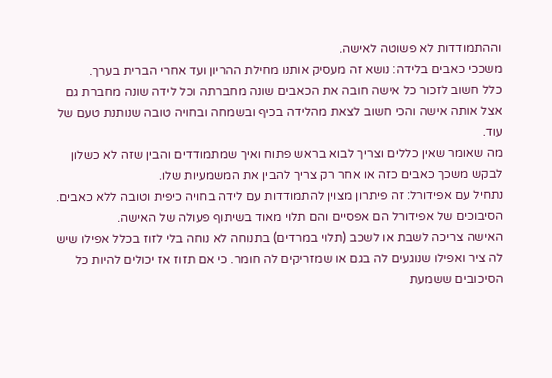וההתמודדות לא פשוטה לאישה.
משככי כאבים בלידה: נושא זה מעסיק אותנו מחילת ההריון ועד אחרי הברית בערך.
כלל חשוב לזכור כל אישה חובה את הכאבים שונה מחברתה וכל לידה שונה מחברת גם אצל אותה אישה והכי חשוב לצאת מהלידה בכיף ובשמחה ובחויה טובה שנותנת טעם של עוד.
מה שאומר שאין כללים וצריך לבוא בראש פתוח ואיך שמתמודדים והבין שזה לא כשלון לבקש משכך כאבים כזה או אחר רק צריך להבין את המשמעיות שלו.
נתחיל עם אפידורל: זה פיתרון מצוין להתמודדות עם לידה בחויה כיפית וטובה ללא כאבים.
הסיבוכים של אפידורל הם אפסיים והם תלוי מאוד בשיתוף פעולה של האישה.
האישה צריכה לשבת או לשכב (תלוי במרדים) בתנוחה לא נוחה בלי לזוז בכלל אפילו שיש לה ציר ואפילו שנוגעים לה בגם או שמזריקים לה חומר. כי אם תזוז אז יכולים להיות כל הסיכובים ששמעת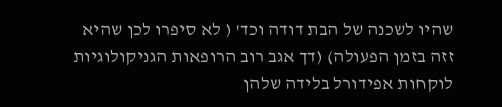שהיו לשכנה של הבת דודה וכד' ( לא סיפרו לכן שהיא זזה בזמן הפעולה) (דך אגב רוב הרופאות הגניקולוגיות לוקחות אפידורל בלידה שלהן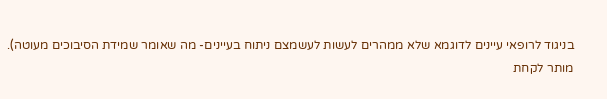בניגוד לרופאי עיינים לדוגמא שלא ממהרים לעשות לעשמצם ניתוח בעיינים- מה שאומר שמידת הסיבוכים מעוטה).
מותר לקחת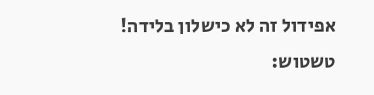אפידול זה לא כישלון בלידה!
טשטוש: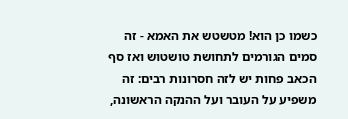כשמו כן הוא! מטשטש את האמא - זה סמים הגורמים לתחושת טושטוש ואז סף הכאב פחות יש לזה חסרונות רבים: זה משפיע על העובר ועל ההנקה הראשונה,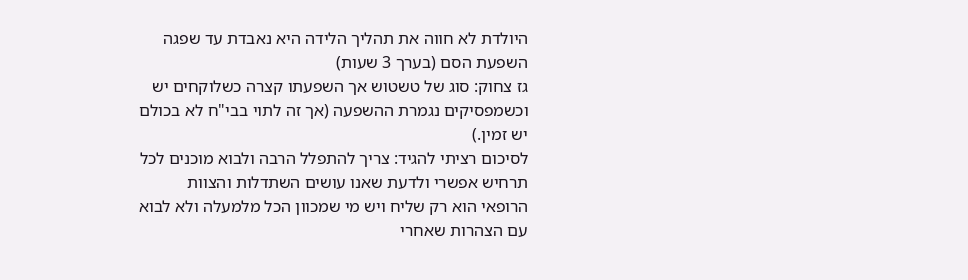היולדת לא חווה את תהליך הלידה היא נאבדת עד שפגה השפעת הסם (בערך 3 שעות)
גז צחוק: סוג של טשטוש אך השפעתו קצרה כשלוקחים יש וכשמפסיקים נגמרת ההשפעה (אך זה לתוי בבי"ח לא בכולם יש זמין.)
לסיכום רציתי להגיד: צריך להתפלל הרבה ולבוא מוכנים לכל תרחיש אפשרי ולדעת שאנו עושים השתדלות והצוות הרופאי הוא רק שליח ויש מי שמכוון הכל מלמעלה ולא לבוא עם הצהרות שאחרי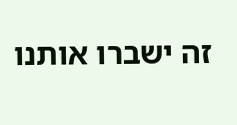זה ישברו אותנו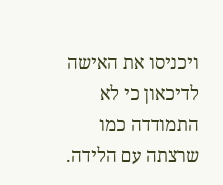ויכניסו את האישה לדיכאון כי לא התמודדה כמו שרצתה עם הלידה.